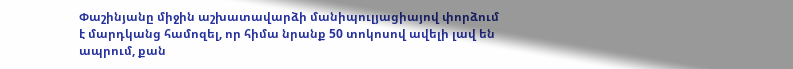Փաշինյանը միջին աշխատավարձի մանիպուլյացիայով փորձում է մարդկանց համոզել, որ հիմա նրանք 50 տոկոսով ավելի լավ են ապրում, քան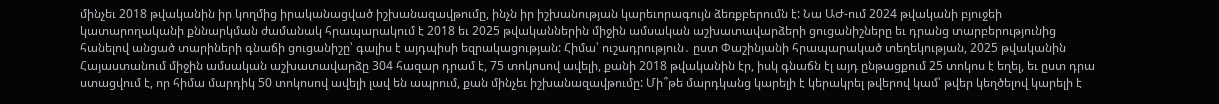մինչեւ 2018 թվականին իր կողմից իրականացված իշխանազավթումը, ինչն իր իշխանության կարեւորագույն ձեռքբերումն է: Նա ԱԺ-ում 2024 թվականի բյուջեի կատարողականի քննարկման ժամանակ հրապարակում է 2018 եւ 2025 թվականներին միջին ամսական աշխատավարձերի ցուցանիշները եւ դրանց տարբերությունից հանելով անցած տարիների գնաճի ցուցանիշը՝ գալիս է այդպիսի եզրակացության: Հիմա՝ ուշադրություն․ ըստ Փաշինյանի հրապարակած տեղեկության, 2025 թվականին Հայաստանում միջին ամսական աշխատավարձը 304 հազար դրամ է, 75 տոկոսով ավելի, քանի 2018 թվականին էր, իսկ գնաճն էլ այդ ընթացքում 25 տոկոս է եղել, եւ ըստ դրա ստացվում է, որ հիմա մարդիկ 50 տոկոսով ավելի լավ են ապրում, քան մինչեւ իշխանազավթումը: Մի՞թե մարդկանց կարելի է կերակրել թվերով կամ՝ թվեր կեղծելով կարելի է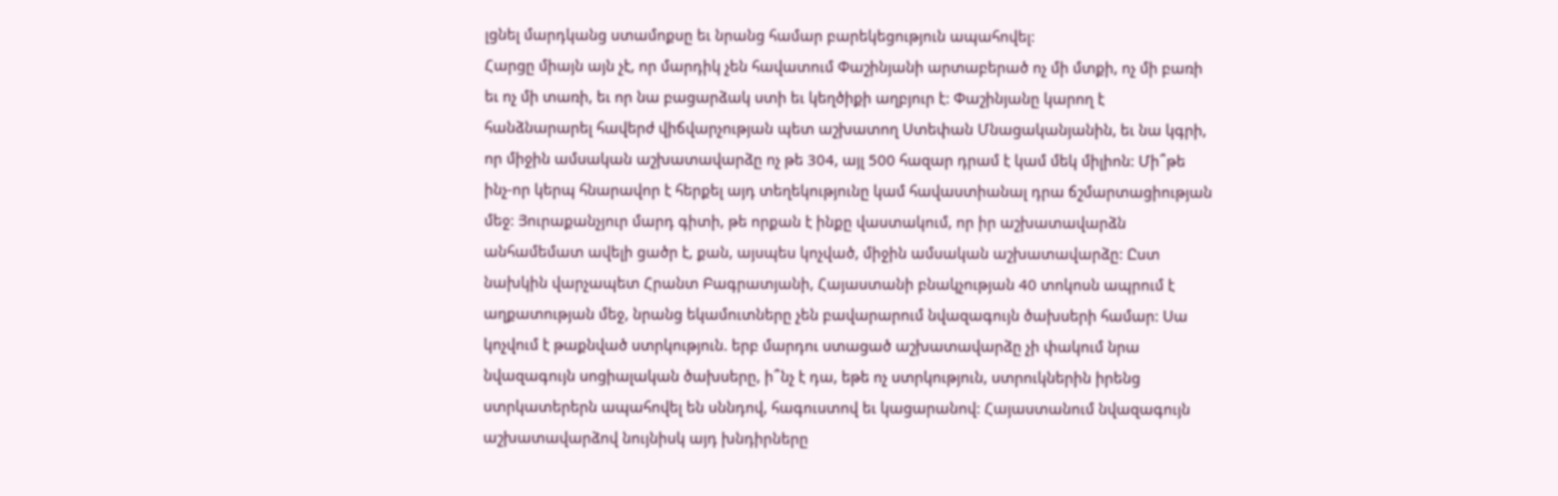լցնել մարդկանց ստամոքսը եւ նրանց համար բարեկեցություն ապահովել:
Հարցը միայն այն չէ, որ մարդիկ չեն հավատում Փաշինյանի արտաբերած ոչ մի մտքի, ոչ մի բառի եւ ոչ մի տառի, եւ որ նա բացարձակ ստի եւ կեղծիքի աղբյուր է: Փաշինյանը կարող է հանձնարարել հավերժ վիճվարչության պետ աշխատող Ստեփան Մնացականյանին, եւ նա կգրի, որ միջին ամսական աշխատավարձը ոչ թե 304, այլ 500 հազար դրամ է կամ մեկ միլիոն: Մի՞թե ինչ-որ կերպ հնարավոր է հերքել այդ տեղեկությունը կամ հավաստիանալ դրա ճշմարտացիության մեջ: Յուրաքանչյուր մարդ գիտի, թե որքան է ինքը վաստակում, որ իր աշխատավարձն անհամեմատ ավելի ցածր է, քան, այսպես կոչված, միջին ամսական աշխատավարձը: Ըստ նախկին վարչապետ Հրանտ Բագրատյանի, Հայաստանի բնակչության 40 տոկոսն ապրում է աղքատության մեջ, նրանց եկամուտները չեն բավարարում նվազագույն ծախսերի համար: Սա կոչվում է թաքնված ստրկություն. երբ մարդու ստացած աշխատավարձը չի փակում նրա նվազագույն սոցիալական ծախսերը, ի՞նչ է դա, եթե ոչ ստրկություն, ստրուկներին իրենց ստրկատերերն ապահովել են սննդով, հագուստով եւ կացարանով: Հայաստանում նվազագույն աշխատավարձով նույնիսկ այդ խնդիրները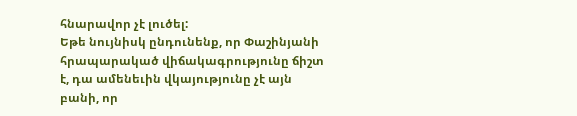հնարավոր չէ լուծել:
Եթե նույնիսկ ընդունենք, որ Փաշինյանի հրապարակած վիճակագրությունը ճիշտ է, դա ամենեւին վկայությունը չէ այն բանի, որ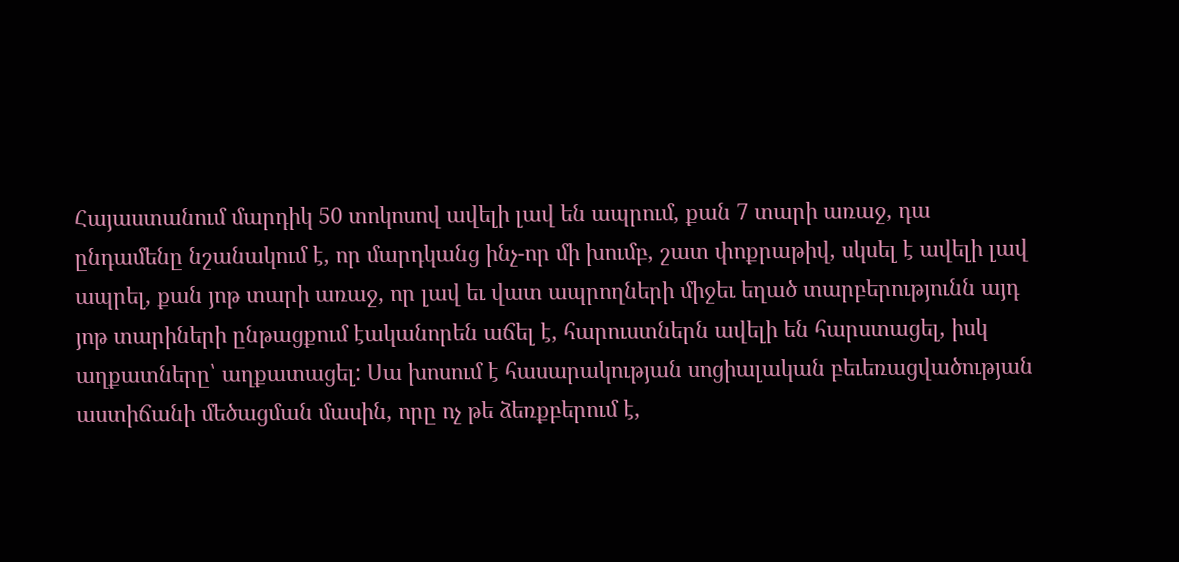Հայաստանում մարդիկ 50 տոկոսով ավելի լավ են ապրում, քան 7 տարի առաջ, դա ընդամենը նշանակում է, որ մարդկանց ինչ-որ մի խումբ, շատ փոքրաթիվ, սկսել է ավելի լավ ապրել, քան յոթ տարի առաջ, որ լավ եւ վատ ապրողների միջեւ եղած տարբերությունն այդ յոթ տարիների ընթացքում էականորեն աճել է, հարուստներն ավելի են հարստացել, իսկ աղքատները՝ աղքատացել: Սա խոսում է հասարակության սոցիալական բեւեռացվածության աստիճանի մեծացման մասին, որը ոչ թե ձեռքբերում է,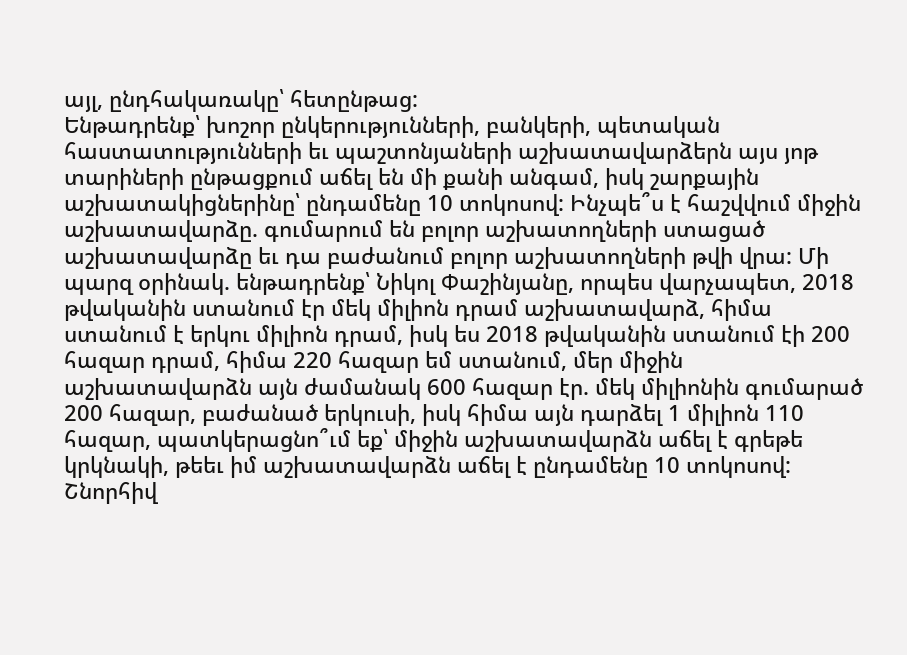այլ, ընդհակառակը՝ հետընթաց:
Ենթադրենք՝ խոշոր ընկերությունների, բանկերի, պետական հաստատությունների եւ պաշտոնյաների աշխատավարձերն այս յոթ տարիների ընթացքում աճել են մի քանի անգամ, իսկ շարքային աշխատակիցներինը՝ ընդամենը 10 տոկոսով: Ինչպե՞ս է հաշվվում միջին աշխատավարձը. գումարում են բոլոր աշխատողների ստացած աշխատավարձը եւ դա բաժանում բոլոր աշխատողների թվի վրա: Մի պարզ օրինակ. ենթադրենք՝ Նիկոլ Փաշինյանը, որպես վարչապետ, 2018 թվականին ստանում էր մեկ միլիոն դրամ աշխատավարձ, հիմա ստանում է երկու միլիոն դրամ, իսկ ես 2018 թվականին ստանում էի 200 հազար դրամ, հիմա 220 հազար եմ ստանում, մեր միջին աշխատավարձն այն ժամանակ 600 հազար էր. մեկ միլիոնին գումարած 200 հազար, բաժանած երկուսի, իսկ հիմա այն դարձել 1 միլիոն 110 հազար, պատկերացնո՞ւմ եք՝ միջին աշխատավարձն աճել է գրեթե կրկնակի, թեեւ իմ աշխատավարձն աճել է ընդամենը 10 տոկոսով: Շնորհիվ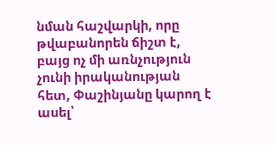նման հաշվարկի, որը թվաբանորեն ճիշտ է, բայց ոչ մի առնչություն չունի իրականության հետ, Փաշինյանը կարող է ասել՝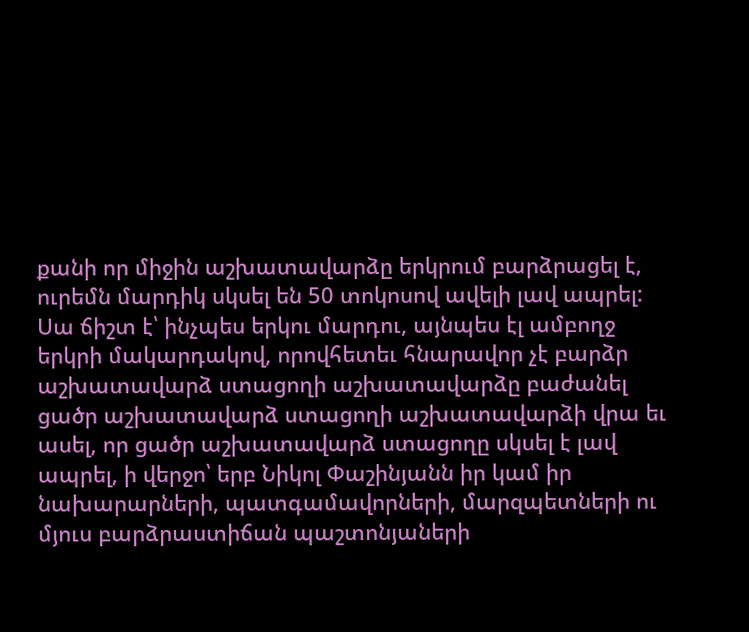քանի որ միջին աշխատավարձը երկրում բարձրացել է, ուրեմն մարդիկ սկսել են 50 տոկոսով ավելի լավ ապրել: Սա ճիշտ է՝ ինչպես երկու մարդու, այնպես էլ ամբողջ երկրի մակարդակով, որովհետեւ հնարավոր չէ բարձր աշխատավարձ ստացողի աշխատավարձը բաժանել ցածր աշխատավարձ ստացողի աշխատավարձի վրա եւ ասել, որ ցածր աշխատավարձ ստացողը սկսել է լավ ապրել, ի վերջո՝ երբ Նիկոլ Փաշինյանն իր կամ իր նախարարների, պատգամավորների, մարզպետների ու մյուս բարձրաստիճան պաշտոնյաների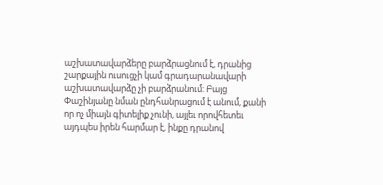աշխատավարձերը բարձրացնում է, դրանից շարքային ուսուցչի կամ գրադարանավարի աշխատավարձը չի բարձրանում: Բայց Փաշինյանը նման ընդհանրացում է անում, քանի որ ոչ միայն գիտելիք չունի, այլեւ որովհետեւ այդպես իրեն հարմար է, ինքը դրանով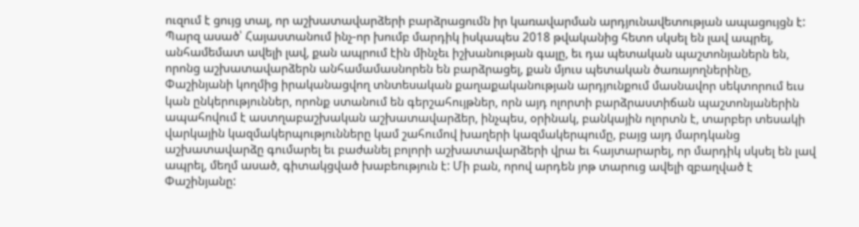ուզում է ցույց տալ, որ աշխատավարձերի բարձրացումն իր կառավարման արդյունավետության ապացույցն է:
Պարզ ասած՝ Հայաստանում ինչ-որ խումբ մարդիկ իսկապես 2018 թվականից հետո սկսել են լավ ապրել, անհամեմատ ավելի լավ, քան ապրում էին մինչեւ իշխանության գալը, եւ դա պետական պաշտոնյաներն են, որոնց աշխատավարձերն անհամամասնորեն են բարձրացել, քան մյուս պետական ծառայողներինը, Փաշինյանի կողմից իրականացվող տնտեսական քաղաքականության արդյունքում մասնավոր սեկտորում եւս կան ընկերություններ, որոնք ստանում են գերշահույթներ, որն այդ ոլորտի բարձրաստիճան պաշտոնյաներին ապահովում է աստղաբաշխական աշխատավարձեր, ինչպես, օրինակ, բանկային ոլորտն է, տարբեր տեսակի վարկային կազմակերպությունները կամ շահումով խաղերի կազմակերպումը, բայց այդ մարդկանց աշխատավարձը գումարել եւ բաժանել բոլորի աշխատավարձերի վրա եւ հայտարարել, որ մարդիկ սկսել են լավ ապրել, մեղմ ասած, գիտակցված խաբեություն է: Մի բան, որով արդեն յոթ տարուց ավելի զբաղված է Փաշինյանը: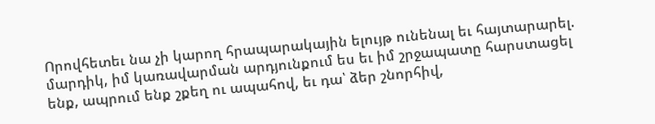Որովհետեւ նա չի կարող հրապարակային ելույթ ունենալ եւ հայտարարել. մարդիկ, իմ կառավարման արդյունքում ես եւ իմ շրջապատը հարստացել ենք, ապրում ենք շքեղ ու ապահով, եւ դա՝ ձեր շնորհիվ,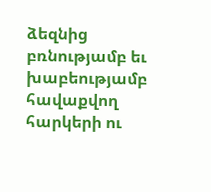ձեզնից բռնությամբ եւ խաբեությամբ հավաքվող հարկերի ու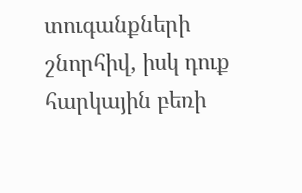տուգանքների շնորհիվ, իսկ դուք հարկային բեռի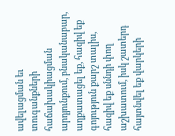ավելացման եւ տուգանքների հաճախակիացման արդյունքում, բնականաբար, աղքատացել եք, հազիվ եք գոյություն քարշ տալիս, հազիվ եք սննդի փող աշխատում, իսկ շատերդ հայտնվել եք վարկերի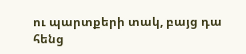ու պարտքերի տակ, բայց դա հենց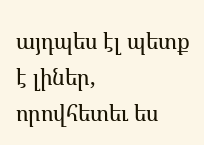այդպես էլ պետք է լիներ, որովհետեւ ես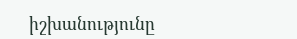իշխանությունը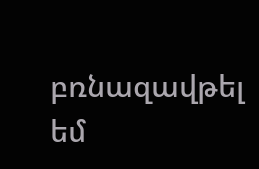բռնազավթել եմ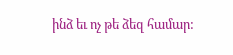ինձ եւ ոչ թե ձեզ համար: